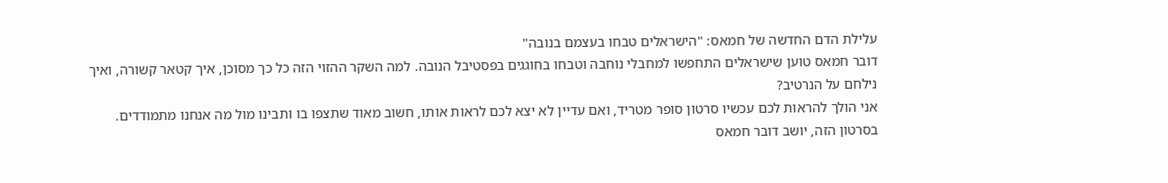עלילת הדם החדשה של חמאס: "הישראלים טבחו בעצמם בנובה"
דובר חמאס טוען שישראלים התחפשו למחבלי נוחבה וטבחו בחוגגים בפסטיבל הנובה. למה השקר ההזוי הזה כל כך מסוכן, איך קטאר קשורה, ואיך נילחם על הנרטיב?
אני הולך להראות לכם עכשיו סרטון סופר מטריד, ואם עדיין לא יצא לכם לראות אותו, חשוב מאוד שתצפו בו ותבינו מול מה אנחנו מתמודדים. בסרטון הזה, יושב דובר חמאס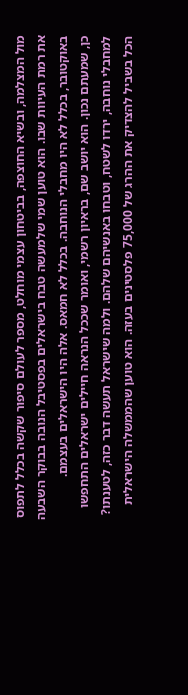מול המצלמה, ובשיא החוצפה, בביטחון עצמי מוחלט, מספר לעולם סיפור שקשה בכלל לתפוס את רמת העיוות שבו. הוא טוען שמי שלמעשה טבח בישראלים בפסטיבל הנובה בבוקר השבעה באוקטובר, בכלל לא היו מחבלי הנוחבה. בכלל לא חמאס. אלה היו הישראלים בעצמם.
כן, שמעתם נכון. הוא יושב שם, בראיון רשמי, ואומר שככל הנראה חיילים ישראלים התחפשו למחבלי נוחבה, ירדו לשטח, וטבחו באנשיהם שלהם. ולמה שישראל תעשה דבר כזה, לטענתו? הכל בשביל להצדיק את ההרג של 75,000 פלסטינים בעזה. הוא טוען שהממשלה הישראלית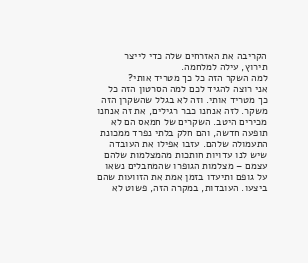הקריבה את האזרחים שלה כדי לייצר תירוץ, עילה למלחמה.
למה השקר הזה כל כך מטריד אותי?
אני רוצה להגיד לכם למה הסרטון הזה כל כך מטריד אותי. וזה לא בגלל שהשקרן הזה משקר. לזה אנחנו כבר רגילים, את זה אנחנו מכירים היטב. השקרים של חמאס הם לא תופעה חדשה, והם חלק בלתי נפרד ממכונת התעמולה שלהם. עזבו אפילו את העובדה שיש לנו עדויות חותכות מהמצלמות שלהם עצמם – מצלמות הגופרו שהמחבלים נשאו על גופם ותיעדו בזמן אמת את הזוועות שהם ביצעו. העובדות, במקרה הזה, פשוט לא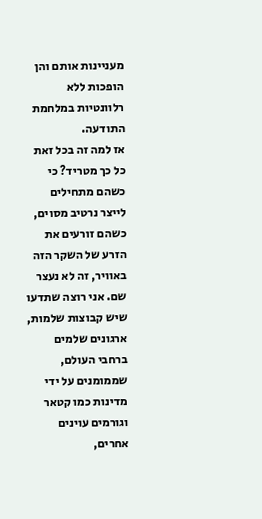מעניינות אותם והן הופכות ללא רלוונטיות במלחמת התודעה.
אז למה זה בכל זאת כל כך מטריד? כי כשהם מתחילים לייצר נרטיב מסוים, כשהם זורעים את הזרע של השקר הזה באוויר, זה לא נעצר שם. אני רוצה שתדעו שיש קבוצות שלמות, ארגונים שלמים ברחבי העולם, שממומנים על ידי מדינות כמו קטאר וגורמים עוינים אחרים,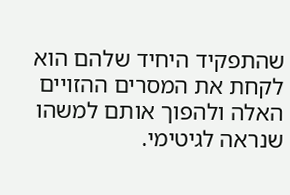שהתפקיד היחיד שלהם הוא לקחת את המסרים ההזויים האלה ולהפוך אותם למשהו שנראה לגיטימי.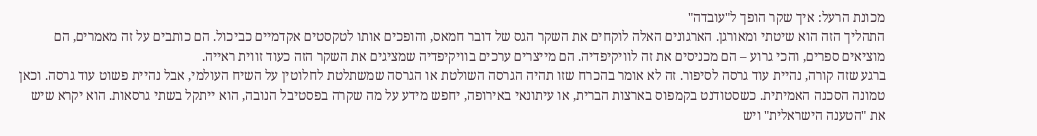מכונת הרעל: איך שקר הופך ל"עובדה"
התהליך הזה הוא שיטתי ומאורגן. הארגונים האלה לוקחים את השקר הגס של דובר חמאס, והופכים אותו לטקסטים אקדמיים כביכול. הם כותבים על זה מאמרים, הם מוציאים ספרים, והכי גרוע – הם מכניסים את זה לוויקיפדיה. הם מייצרים ערכים בוויקיפדיה שמציגים את השקר הזה כעוד זווית ראייה.
ברגע שזה קורה, נהיית עוד גרסה לסיפור. זה לא אומר בהכרח שזו תהיה הגרסה השולטת או הגרסה שמשתלטת לחלוטין על השיח העולמי, אבל נהיית פשוט עוד גרסה. וכאן טמונה הסכנה האמיתית. כשסטודנט בקמפוס בארצות הברית, או עיתונאי באירופה, יחפש מידע על מה שקרה בפסטיבל הנובה, הוא ייתקל בשתי גרסאות. הוא יקרא שיש את "הטענה הישראלית" ויש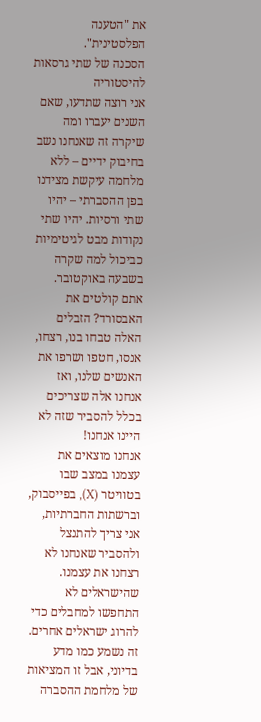את "הטענה הפלסטינית".
הסכנה של שתי גרסאות להיסטוריה
אני רוצה שתדעו, שאם השנים יעברו ומה שיקרה זה שאנחנו נשב בחיבוק ידיים – ללא מלחמה עיקשת מצידנו בפן ההסברתי – יהיו שתי ורסיות. יהיו שתי נקודות מבט לגיטימיות כביכול למה שקרה בשבעה באוקטובר. אתם קולטים את האבסורד? הזבלים האלה טבחו בנו, רצחו, אנסו, חטפו ושרפו את האנשים שלנו, ואז אנחנו אלה שצריכים בכלל להסביר שזה לא היינו אנחנו!
אנחנו מוצאים את עצמנו במצב שבו בטוויטר (X), בפייסבוק, וברשתות החברתיות, אני צריך להתנצל ולהסביר שאנחנו לא רצחנו את עצמנו. שהישראלים לא התחפשו למחבלים כדי להרוג ישראלים אחרים. זה נשמע כמו מדע בדיוני, אבל זו המציאות של מלחמת ההסברה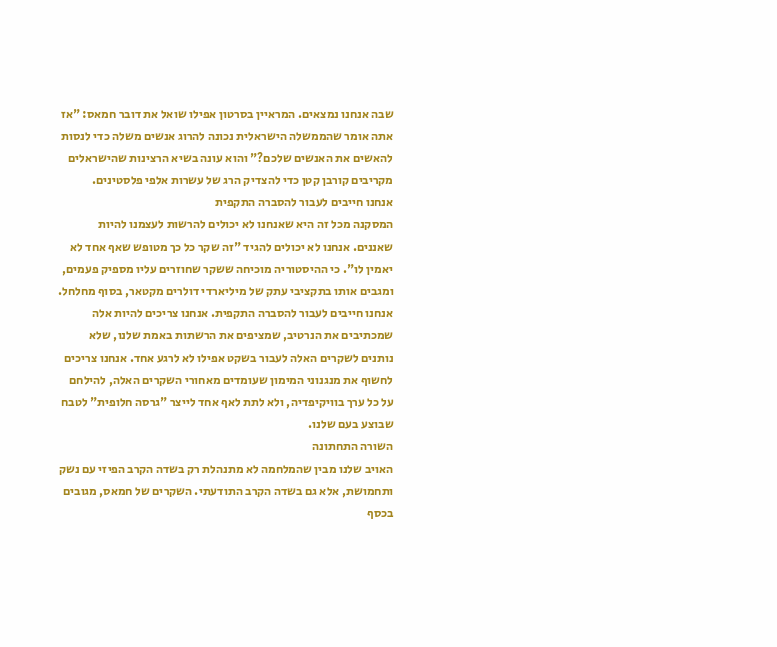שבה אנחנו נמצאים. המראיין בסרטון אפילו שואל את דובר חמאס: "אז אתה אומר שהממשלה הישראלית נכונה להרוג אנשים משלה כדי לנסות להאשים את האנשים שלכם?" והוא עונה בשיא הרצינות שהישראלים מקריבים קורבן קטן כדי להצדיק הרג של עשרות אלפי פלסטינים.
אנחנו חייבים לעבור להסברה התקפית
המסקנה מכל זה היא שאנחנו לא יכולים להרשות לעצמנו להיות שאננים. אנחנו לא יכולים להגיד "זה שקר כל כך מטופש שאף אחד לא יאמין לו". כי ההיסטוריה מוכיחה ששקר שחוזרים עליו מספיק פעמים, ומגבים אותו בתקציבי עתק של מיליארדי דולרים מקטאר, בסוף מחלחל.
אנחנו חייבים לעבור להסברה התקפית. אנחנו צריכים להיות אלה שמכתיבים את הנרטיב, שמציפים את הרשתות באמת שלנו, שלא נותנים לשקרים האלה לעבור בשקט אפילו לא לרגע אחד. אנחנו צריכים לחשוף את מנגנוני המימון שעומדים מאחורי השקרים האלה, להילחם על כל ערך בוויקיפדיה, ולא לתת לאף אחד לייצר "גרסה חלופית" לטבח שבוצע בעם שלנו.
השורה התחתונה
האויב שלנו מבין שהמלחמה לא מתנהלת רק בשדה הקרב הפיזי עם נשק ותחמושת, אלא גם בשדה הקרב התודעתי. השקרים של חמאס, מגובים בכסף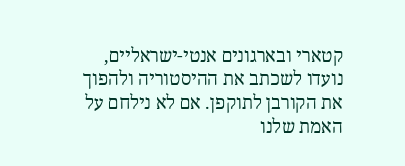קטארי ובארגונים אנטי-ישראליים, נועדו לשכתב את ההיסטוריה ולהפוך את הקורבן לתוקפן. אם לא נילחם על האמת שלנו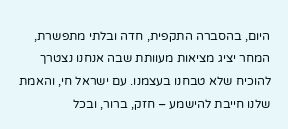היום, בהסברה התקפית, חדה ובלתי מתפשרת, המחר יציג מציאות מעוותת שבה אנחנו נצטרך להוכיח שלא טבחנו בעצמנו. עם ישראל חי, והאמת שלנו חייבת להישמע – חזק, ברור, ובכל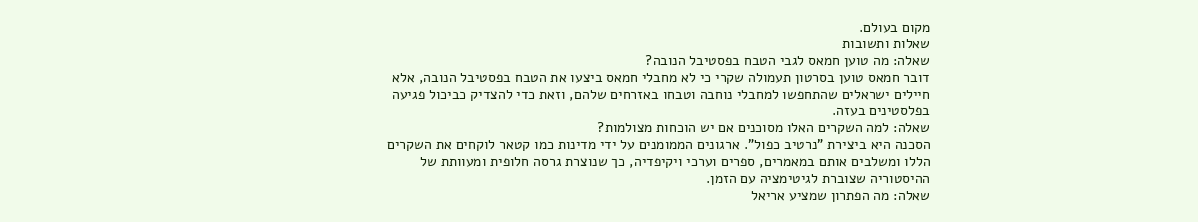מקום בעולם.
שאלות ותשובות
שאלה: מה טוען חמאס לגבי הטבח בפסטיבל הנובה?
דובר חמאס טוען בסרטון תעמולה שקרי כי לא מחבלי חמאס ביצעו את הטבח בפסטיבל הנובה, אלא חיילים ישראלים שהתחפשו למחבלי נוחבה וטבחו באזרחים שלהם, וזאת כדי להצדיק כביכול פגיעה בפלסטינים בעזה.
שאלה: למה השקרים האלו מסוכנים אם יש הוכחות מצולמות?
הסכנה היא ביצירת "נרטיב כפול". ארגונים הממומנים על ידי מדינות כמו קטאר לוקחים את השקרים הללו ומשלבים אותם במאמרים, ספרים וערכי ויקיפדיה, כך שנוצרת גרסה חלופית ומעוותת של ההיסטוריה שצוברת לגיטימציה עם הזמן.
שאלה: מה הפתרון שמציע אריאל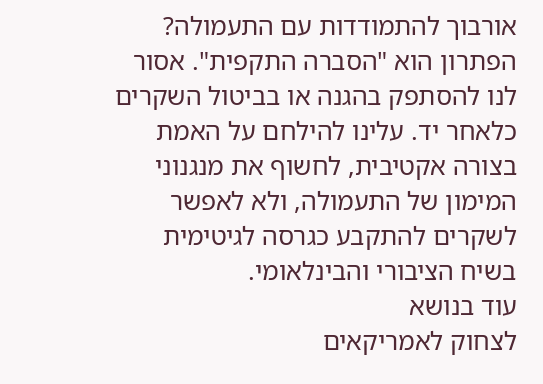אורבוך להתמודדות עם התעמולה?
הפתרון הוא "הסברה התקפית". אסור לנו להסתפק בהגנה או בביטול השקרים כלאחר יד. עלינו להילחם על האמת בצורה אקטיבית, לחשוף את מנגנוני המימון של התעמולה, ולא לאפשר לשקרים להתקבע כגרסה לגיטימית בשיח הציבורי והבינלאומי.
עוד בנושא
לצחוק לאמריקאים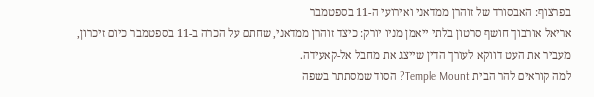בפרצוף: האבסורד של זוהרן ממדאני ואירועי ה-11 בספטמבר
אריאל אורבוך חושף סרטון בלתי ייאמן מניו יורק: כיצד זוהרן ממדאני, שחתם על הכרה ב-11 בספטמבר כיום זיכרון, מעביר את העט דווקא לעורך הדין שייצג את מחבל אל-קאעידה.
למה קוראים להר הבית Temple Mount? הסוד שמסתתר בשפה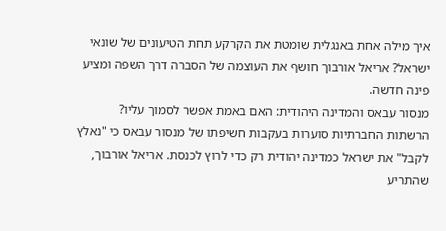איך מילה אחת באנגלית שומטת את הקרקע תחת הטיעונים של שונאי ישראל? אריאל אורבוך חושף את העוצמה של הסברה דרך השפה ומציע פינה חדשה.
מנסור עבאס והמדינה היהודית: האם באמת אפשר לסמוך עליו?
הרשתות החברתיות סוערות בעקבות חשיפתו של מנסור עבאס כי "נאלץ לקבל" את ישראל כמדינה יהודית רק כדי לרוץ לכנסת. אריאל אורבוך, שהתריע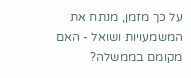על כך מזמן, מנתח את המשמעויות ושואל - האם מקומם בממשלה?